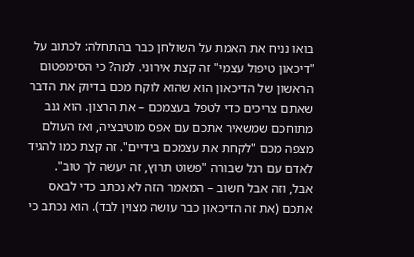בואו נניח את האמת על השולחן כבר בהתחלה: לכתוב על "דיכאון טיפול עצמי" זה קצת אירוני. למה? כי הסימפטום הראשון של הדיכאון הוא שהוא לוקח מכם בדיוק את הדבר שאתם צריכים כדי לטפל בעצמכם – את הרצון. הוא גנב מתוחכם שמשאיר אתכם עם אפס מוטיבציה, ואז העולם מצפה מכם "לקחת את עצמכם בידיים". זה קצת כמו להגיד לאדם עם רגל שבורה "פשוט תרוץ, זה יעשה לך טוב".
אבל, וזה אבל חשוב – המאמר הזה לא נכתב כדי לבאס אתכם (את זה הדיכאון כבר עושה מצוין לבד). הוא נכתב כי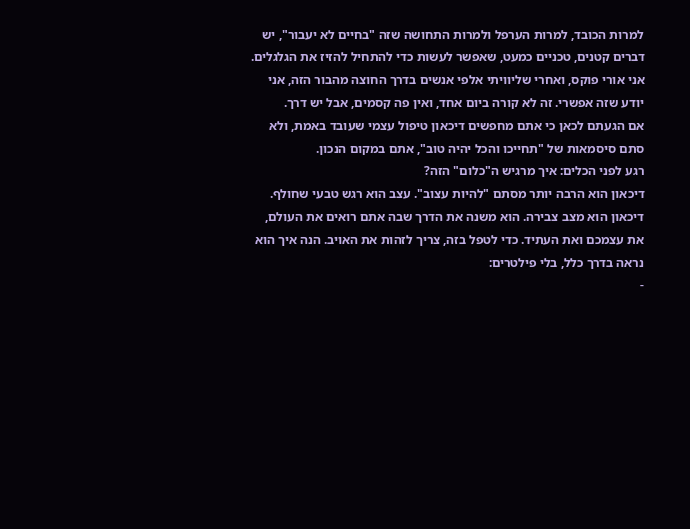למרות הכובד, למרות הערפל ולמרות התחושה שזה "בחיים לא יעבור", יש דברים קטנים, טכניים כמעט, שאפשר לעשות כדי להתחיל להזיז את הגלגלים. אני אורי פוקס, ואחרי שליוויתי אלפי אנשים בדרך החוצה מהבור הזה, אני יודע שזה אפשרי. זה לא קורה ביום אחד, ואין פה קסמים, אבל יש דרך.
אם הגעתם לכאן כי אתם מחפשים דיכאון טיפול עצמי שעובד באמת, ולא סתם סיסמאות של "תחייכו והכל יהיה טוב", אתם במקום הנכון.
רגע לפני הכלים: איך מרגיש ה"כלום" הזה?
דיכאון הוא הרבה יותר מסתם "להיות עצוב". עצב הוא רגש טבעי שחולף. דיכאון הוא מצב צבירה. הוא משנה את הדרך שבה אתם רואים את העולם, את עצמכם ואת העתיד. כדי לטפל בזה, צריך לזהות את האויב. הנה איך הוא נראה בדרך כלל, בלי פילטרים:
-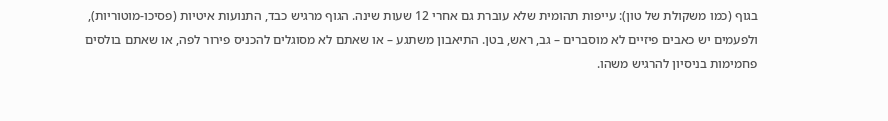בגוף (כמו משקולת של טון): עייפות תהומית שלא עוברת גם אחרי 12 שעות שינה. הגוף מרגיש כבד, התנועות איטיות (פסיכו-מוטוריות), ולפעמים יש כאבים פיזיים לא מוסברים – גב, ראש, בטן. התיאבון משתגע – או שאתם לא מסוגלים להכניס פירור לפה, או שאתם בולסים פחמימות בניסיון להרגיש משהו.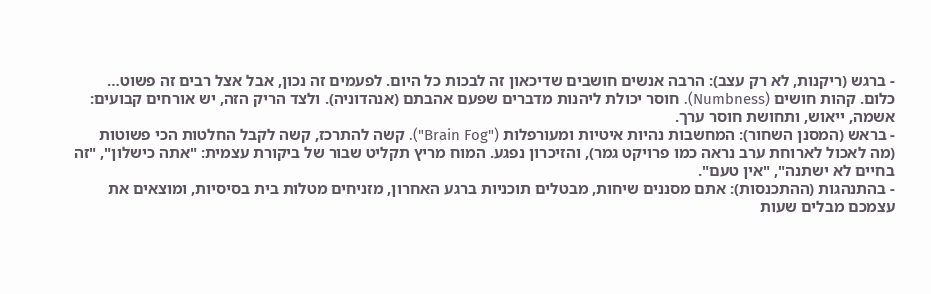- ברגש (ריקנות, לא רק עצב): הרבה אנשים חושבים שדיכאון זה לבכות כל היום. לפעמים זה נכון, אבל אצל רבים זה פשוט… כלום. קהות חושים (Numbness). חוסר יכולת ליהנות מדברים שפעם אהבתם (אנהדוניה). ולצד הריק הזה, יש אורחים קבועים: אשמה, ייאוש, ותחושת חוסר ערך.
- בראש (המסנן השחור): המחשבות נהיות איטיות ומעורפלות ("Brain Fog"). קשה להתרכז, קשה לקבל החלטות הכי פשוטות (מה לאכול לארוחת ערב נראה כמו פרויקט גמר), והזיכרון נפגע. המוח מריץ תקליט שבור של ביקורת עצמית: "אתה כישלון", "זה בחיים לא ישתנה", "אין טעם".
- בהתנהגות (ההתכנסות): אתם מסננים שיחות, מבטלים תוכניות ברגע האחרון, מזניחים מטלות בית בסיסיות, ומוצאים את עצמכם מבלים שעות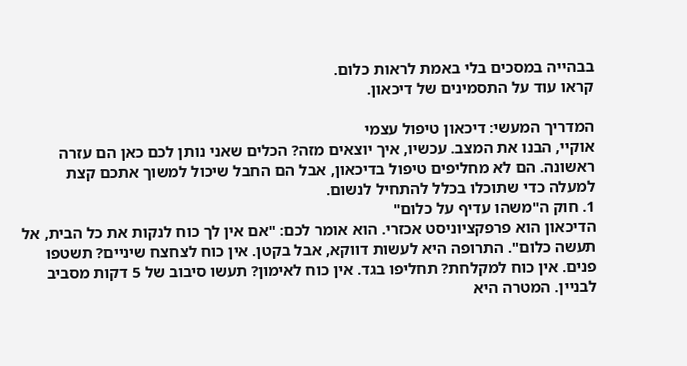בבהייה במסכים בלי באמת לראות כלום.
קראו עוד על התסמינים של דיכאון.

המדריך המעשי: דיכאון טיפול עצמי
אוקיי, הבנו את המצב. עכשיו, איך יוצאים מזה? הכלים שאני נותן לכם כאן הם עזרה ראשונה. הם לא מחליפים טיפול בדיכאון, אבל הם החבל שיכול למשוך אתכם קצת למעלה כדי שתוכלו בכלל להתחיל לנשום.
1. חוק ה"משהו עדיף על כלום"
הדיכאון הוא פרפקציוניסט אכזרי. הוא אומר לכם: "אם אין לך כוח לנקות את כל הבית, אל תעשה כלום". התרופה היא לעשות דווקא, אבל בקטן. אין כוח לצחצח שיניים? תשטפו פנים. אין כוח למקלחת? תחליפו בגד. אין כוח לאימון? תעשו סיבוב של 5 דקות מסביב לבניין. המטרה היא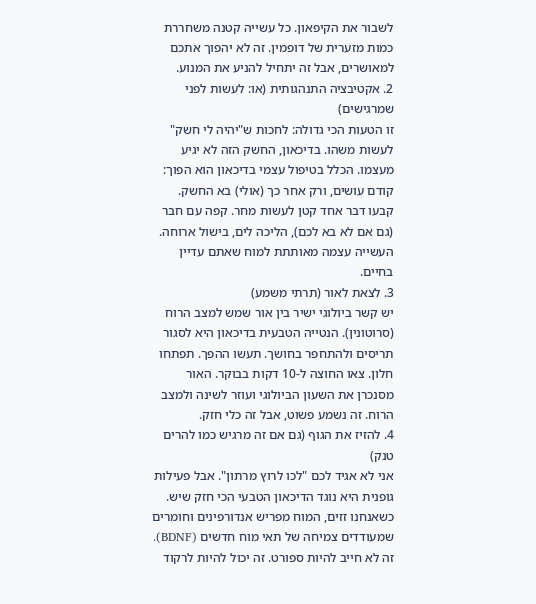לשבור את הקיפאון. כל עשייה קטנה משחררת כמות מזערית של דופמין. זה לא יהפוך אתכם למאושרים, אבל זה יתחיל להניע את המנוע.
2. אקטיבציה התנהגותית (או: לעשות לפני שמרגישים)
זו הטעות הכי גדולה: לחכות ש"יהיה לי חשק" לעשות משהו. בדיכאון, החשק הזה לא יגיע מעצמו. הכלל בטיפול עצמי בדיכאון הוא הפוך: קודם עושים, ורק אחר כך (אולי) בא החשק. קבעו דבר אחד קטן לעשות מחר. קפה עם חבר (גם אם לא בא לכם), הליכה לים, בישול ארוחה. העשייה עצמה מאותתת למוח שאתם עדיין בחיים.
3. לצאת לאור (תרתי משמע)
יש קשר ביולוגי ישיר בין אור שמש למצב הרוח (סרוטונין). הנטייה הטבעית בדיכאון היא לסגור תריסים ולהתחפר בחושך. תעשו ההפך. תפתחו חלון. צאו החוצה ל-10 דקות בבוקר. האור מסנכרן את השעון הביולוגי ועוזר לשינה ולמצב הרוח. זה נשמע פשוט, אבל זה כלי חזק.
4. להזיז את הגוף (גם אם זה מרגיש כמו להרים טנק)
אני לא אגיד לכם "לכו לרוץ מרתון". אבל פעילות גופנית היא נוגד הדיכאון הטבעי הכי חזק שיש. כשאנחנו זזים, המוח מפריש אנדורפינים וחומרים שמעודדים צמיחה של תאי מוח חדשים (BDNF). זה לא חייב להיות ספורט. זה יכול להיות לרקוד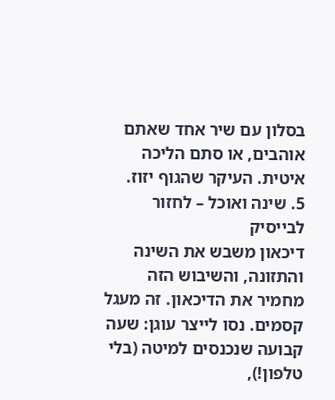בסלון עם שיר אחד שאתם אוהבים, או סתם הליכה איטית. העיקר שהגוף יזוז.
5. שינה ואוכל – לחזור לבייסיק
דיכאון משבש את השינה והתזונה, והשיבוש הזה מחמיר את הדיכאון. זה מעגל קסמים. נסו לייצר עוגן: שעה קבועה שנכנסים למיטה (בלי טלפון!),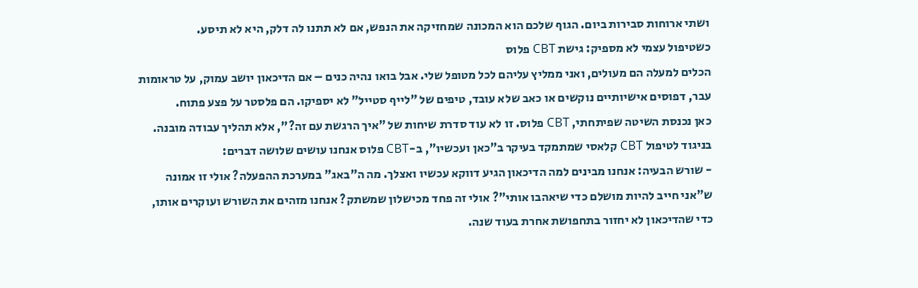ושתי ארוחות סבירות ביום. הגוף שלכם הוא המכונה שמחזיקה את הנפש, אם לא תתנו לה דלק, היא לא תיסע.
כשטיפול עצמי לא מספיק: גישת CBT פלוס
הכלים למעלה הם מעולים, ואני ממליץ עליהם לכל מטופל שלי. אבל בואו נהיה כנים – אם הדיכאון יושב עמוק, על טראומות עבר, דפוסים אישיותיים נוקשים או כאב שלא עובד, טיפים של "לייף סטייל" לא יספיקו. הם פלסטר על פצע פתוח.
כאן נכנסת השיטה שפיתחתי, CBT פלוס. זו לא עוד סדרת שיחות של "איך הרגשת עם זה?", אלא תהליך עבודה מובנה.
בניגוד לטיפול CBT קלאסי שמתמקד בעיקר ב"כאן ועכשיו", ב-CBT פלוס אנחנו עושים שלושה דברים:
- שורש הבעיה: אנחנו מבינים למה הדיכאון הגיע דווקא עכשיו ואצלך. מה ה"באג" במערכת ההפעלה? אולי זו אמונה ש"אני חייב להיות מושלם כדי שיאהבו אותי"? אולי זה פחד מכישלון שמשתק? אנחנו מזהים את השורש ועוקרים אותו, כדי שהדיכאון לא יחזור בתחפושת אחרת בעוד שנה.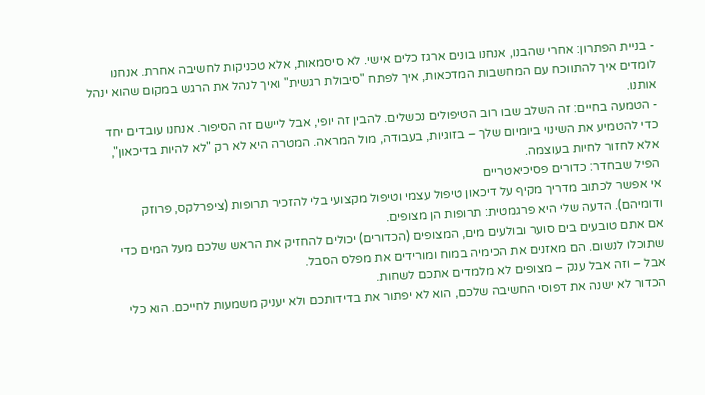- בניית הפתרון: אחרי שהבנו, אנחנו בונים ארגז כלים אישי. לא סיסמאות, אלא טכניקות לחשיבה אחרת. אנחנו לומדים איך להתווכח עם המחשבות המדכאות, איך לפתח "סיבולת רגשית" ואיך לנהל את הרגש במקום שהוא ינהל אותנו.
- הטמעה בחיים: זה השלב שבו רוב הטיפולים נכשלים. להבין זה יופי, אבל ליישם זה הסיפור. אנחנו עובדים יחד כדי להטמיע את השינוי ביומיום שלך – בזוגיות, בעבודה, מול המראה. המטרה היא לא רק "לא להיות בדיכאון", אלא לחזור לחיות בעוצמה.
הפיל שבחדר: כדורים פסיכיאטריים
אי אפשר לכתוב מדריך מקיף על דיכאון טיפול עצמי וטיפול מקצועי בלי להזכיר תרופות (ציפרלקס, פרוזק ודומיהם). הדעה שלי היא פרגמטית: תרופות הן מצופים.
אם אתם טובעים בים סוער ובולעים מים, המצופים (הכדורים) יכולים להחזיק את הראש שלכם מעל המים כדי שתוכלו לנשום. הם מאזנים את הכימיה במוח ומורידים את מפלס הסבל.
אבל – וזה אבל ענק – מצופים לא מלמדים אתכם לשחות.
הכדור לא ישנה את דפוסי החשיבה שלכם, הוא לא יפתור את בדידותכם ולא יעניק משמעות לחייכם. הוא כלי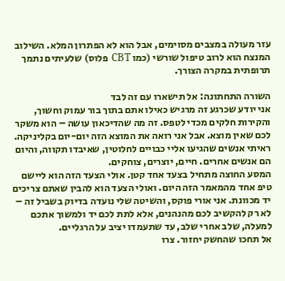עזר מעולה במצבים מסוימים, אבל הוא לא הפתרון המלא. השילוב המנצח הוא לרוב טיפול שורשי (כמו CBT פלוס) שלעיתים נתמך תרופתית במקרה הצורך.

השורה התחתונה: אל תישארו עם זה לבד
אני יודע שכרגע זה מרגיש כאילו אתם בתוך בור עמוק וחשוך, והקירות חלקים מכדי לטפס. זה מה שהדיכאון עושה – הוא משקר לכם שאין מוצא. אבל אני רואה את המוצא הזה יום-יום בקליניקה. ראיתי אנשים שהגיעו אליי כבויים לחלוטין, שאיבדו תקווה, והיום הם אנשים אחרים. חיים, יוצרים, צוחקים.
המסע החוצה מתחיל בצעד אחד קטן. אולי הצעד הזה הוא ליישם טיפ אחד מהמאמר הזה היום. ואולי הצעד הוא להבין שאתם צריכים יד מכוונת. אני אורי פוקס, והשיטה שלי נועדה בדיוק בשביל זה – לא רק להקשיב לכם מהנהנים, אלא לתת לכם יד ולמשוך אתכם למעלה, שלב אחרי שלב, עד שתעמדו יציב על הרגליים.
אל תחכו שהחשק יחזור. צרו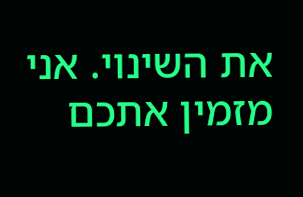את השינוי. אני מזמין אתכם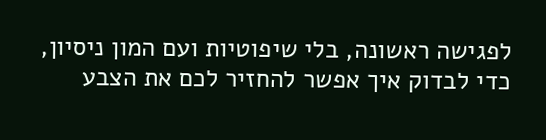לפגישה ראשונה, בלי שיפוטיות ועם המון ניסיון, כדי לבדוק איך אפשר להחזיר לכם את הצבע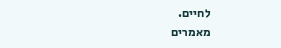לחיים.
מאמרים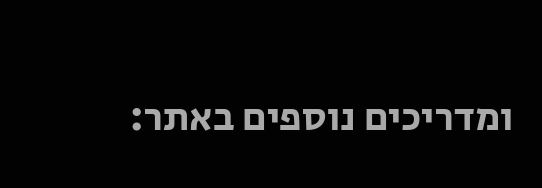ומדריכים נוספים באתר: